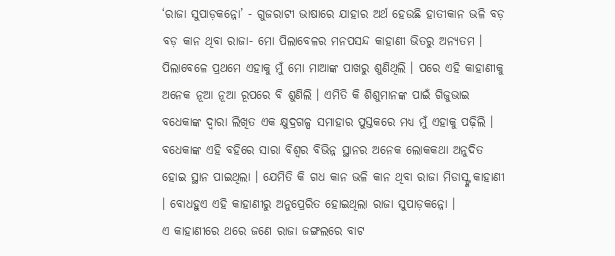‘ରାଜା ସୁପାଡ଼କନ୍ନୋ’ - ଗୁଜରାଟୀ ଭାଷାରେ ଯାହାର ଅର୍ଥ ହେଉଛି ହାତୀକାନ ଭଳି ବଡ଼ ବଡ଼ କାନ ଥିବା ରାଜା- ମୋ ପିଲାବେଳର ମନପସନ୍ଦ କାହାଣୀ ଭିତରୁ ଅନ୍ୟତମ । ପିଲାବେଳେ ପ୍ରଥମେ ଏହାକୁ ମୁଁ ମୋ ମାଆଙ୍କ ପାଖରୁ ଶୁଣିଥିଲି । ପରେ ଏହି କାହାଣୀକୁ ଅନେକ ନୂଆ ନୂଆ ରୂପରେ ବି ଶୁଣିଲି । ଏମିତି କି ଶିଶୁମାନଙ୍କ ପାଇଁ ଗିଜୁଭାଇ ବଧେକାଙ୍କ ଦ୍ଵାରା ଲିଖିତ ଏକ କ୍ଷୁଦ୍ରଗଳ୍ପ ସମାହାର ପୁସ୍ତକରେ ମଧ୍ୟ ମୁଁ ଏହାକୁ ପଢ଼ିଲି । ବଧେକାଙ୍କ ଏହି ବହିରେ ସାରା ବିଶ୍ଵର ବିଭିନ୍ନ ସ୍ଥାନର ଅନେକ ଲୋକକଥା ଅନୁଦିତ ହୋଇ ସ୍ଥାନ ପାଇଥିଲା । ଯେମିତି କି ଗଧ କାନ ଭଳି କାନ ଥିବା ରାଜା ମିଡାସ୍ଙ୍କ କାହାଣୀ । ବୋଧହୁଏ ଏହି କାହାଣୀରୁ ଅନୁପ୍ରେରିତ ହୋଇଥିଲା ରାଜା ସୁପାଡ଼କନ୍ନୋ ।
ଏ କାହାଣୀରେ ଥରେ ଜଣେ ରାଜା ଜଙ୍ଗଲରେ ବାଟ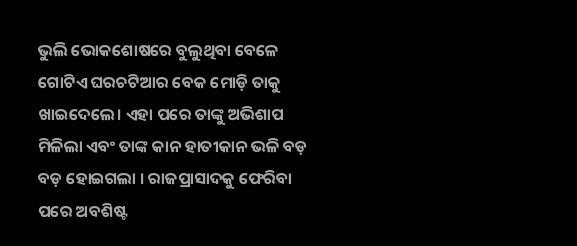ଭୁଲି ଭୋକଶୋଷରେ ବୁଲୁଥିବା ବେଳେ ଗୋଟିଏ ଘରଚଟିଆର ବେକ ମୋଡ଼ି ତାକୁ ଖାଇଦେଲେ। ଏହା ପରେ ତାଙ୍କୁ ଅଭିଶାପ ମିଳିଲା ଏବଂ ତାଙ୍କ କାନ ହାତୀକାନ ଭଳି ବଡ଼ ବଡ଼ ହୋଇଗଲା । ରାଜପ୍ରାସାଦକୁ ଫେରିବା ପରେ ଅବଶିଷ୍ଟ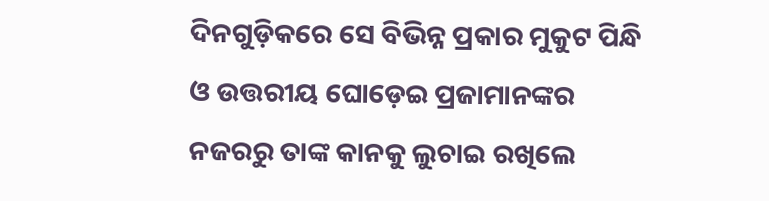ଦିନଗୁଡ଼ିକରେ ସେ ବିଭିନ୍ନ ପ୍ରକାର ମୁକୁଟ ପିନ୍ଧି ଓ ଉତ୍ତରୀୟ ଘୋଡ଼େଇ ପ୍ରଜାମାନଙ୍କର ନଜରରୁ ତାଙ୍କ କାନକୁ ଲୁଚାଇ ରଖିଲେ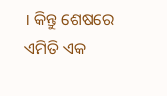। କିନ୍ତୁ ଶେଷରେ ଏମିତି ଏକ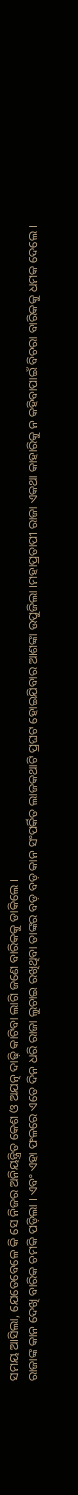ସମୟ ଆସିଲା, ଯେତେବେଳେ କି ସେ ନିଜର ଅନିୟନ୍ତ୍ରିତ କେଶ ଓ ଅଯତ୍ନ ଦାଢ଼ି କାଟିବା ଲାଗି ଜଣେ ବାରିକକୁ ଡାକିଲେ ।
ରାଜାଙ୍କ କାନ ଦେଖି ବାରିକ ଚମକି ପଡ଼ିଲା । ଏବଂ ଏହା ଫଳରେ ଏତେ ଦିନ ଧରି ରାଜା ଲୁଚାଇ ରଖିଥିବା ତାଙ୍କର ବଡ଼ ବଡ଼ କାନ ସଂପର୍କିତ ଲାଜକଥାଟି ପ୍ରଘଟ ହୋଇଯିବାର ଆଶଙ୍କା ଉପୁଜିଲା ।ମହାପ୍ରତାପୀ ରାଜା ଏକଥା କାହାରିକୁ ନ କହିବାପାଇଁ ବିଚରା ବାରିକକୁ ଧମକ ଦେଲେ ।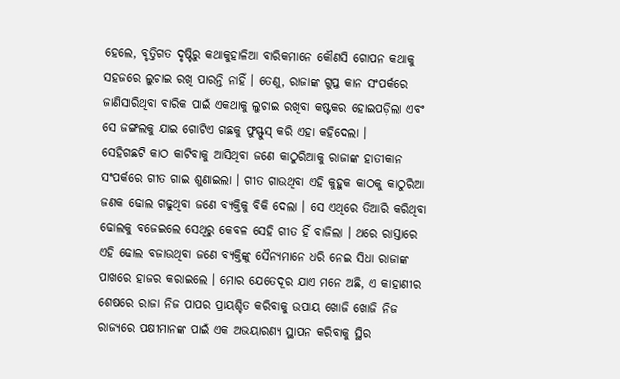ହେଲେ, ବୃତ୍ତିଗତ ଦୃଷ୍ଟିରୁ କଥାକୁହାଳିଆ ବାରିକମାନେ କୌଣସି ଗୋପନ କଥାକୁ ସହଜରେ ଲୁଚାଇ ରଖି ପାରନ୍ତି ନାହିଁ । ତେଣୁ, ରାଜାଙ୍କ ଗୁପ୍ତ କାନ ସଂପର୍କରେ ଜାଣିସାରିଥିବା ବାରିକ ପାଇଁ ଏକଥାକୁ ଲୁଚାଇ ରଖିବା କଷ୍ଟକର ହୋଇପଡ଼ିଲା ଏବଂ ସେ ଜଙ୍ଗଲକୁ ଯାଇ ଗୋଟିଏ ଗଛକୁ ଫୁସ୍ଫୁସ୍ କରି ଏହା କହିଦେଲା ।
ସେହିଗଛଟି କାଠ କାଟିବାକୁ ଆସିଥିବା ଜଣେ କାଠୁରିଆକୁ ରାଜାଙ୍କ ହାତୀକାନ ସଂପର୍କରେ ଗୀତ ଗାଇ ଶୁଣାଇଲା । ଗୀତ ଗାଉଥିବା ଏହି କୁହୁକ କାଠକୁ କାଠୁରିଆ ଜଣକ ଢୋଲ ଗଢୁଥିବା ଜଣେ ବ୍ୟକ୍ତିକୁ ବିକି ଦେଲା । ସେ ଏଥିରେ ତିଆରି କରିଥିବା ଢୋଲକୁ ବଜେଇଲେ ସେଥିରୁ କେବଳ ସେହି ଗୀତ ହିଁ ବାଜିଲା । ଥରେ ରାସ୍ତାରେ ଏହି ଢୋଲ ବଜାଉଥିବା ଜଣେ ବ୍ୟକ୍ତିଙ୍କୁ ସୈନ୍ୟମାନେ ଧରି ନେଇ ସିଧା ରାଜାଙ୍କ ପାଖରେ ହାଜର କରାଇଲେ । ମୋର ଯେତେଦୂର ଯାଏ ମନେ ଅଛି, ଏ କାହାଣୀର ଶେଷରେ ରାଜା ନିଜ ପାପର ପ୍ରାୟଶ୍ଚିତ କରିବାକୁ ଉପାୟ ଖୋଜି ଖୋଜି ନିଜ ରାଜ୍ୟରେ ପକ୍ଷୀମାନଙ୍କ ପାଇଁ ଏକ ଅଭୟାରଣ୍ୟ ସ୍ଥାପନ କରିବାକୁ ସ୍ଥିର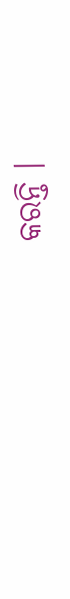କରନ୍ତି ।